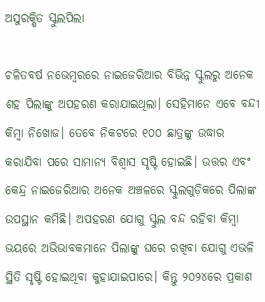ଅସୁରକ୍ଷିତ ସ୍କୁଲପିଲା

ଚଳିତବର୍ଷ ନଭେମ୍ବରରେ ନାଇଜେରିଆର ବିଭିନ୍ନ ସ୍କୁଲରୁ ଅନେକ ଶହ ପିଲାଙ୍କୁ ଅପହରଣ କରାଯାଇଥିଲା। ସେହିମାନେ ଏବେ ବନ୍ଦୀ କିମ୍ବା ନିଖୋଜ। ତେବେ ନିକଟରେ ୧୦୦ ଛାତ୍ରଙ୍କୁ ଉଦ୍ଧାର କରାଯିବା ପରେ ସାମାନ୍ୟ ବିଶ୍ୱାସ ସୃଷ୍ଟି ହୋଇଛି। ଉତ୍ତର ଏବଂ କେନ୍ଦ୍ର ନାଇଜେରିଆର ଅନେକ ଅଞ୍ଚଳରେ ସ୍କୁଲଗୁଡ଼ିକରେ ପିଲାଙ୍କ ଉପସ୍ଥାନ କମିଛି। ଅପହରଣ ଯୋଗୁ ସ୍କୁଲ ବନ୍ଦ ରହିବା କିମ୍ବା ଭୟରେ ଅଭିଭାବକମାନେ ପିଲାଙ୍କୁ ଘରେ ରଖିବା ଯୋଗୁ ଏଭଳି ସ୍ଥିତି ସୃଷ୍ଟି ହୋଇଥିବା କୁହାଯାଇପାରେ। କିନ୍ତୁ ୨୦୨୪ରେ ପ୍ରକାଶ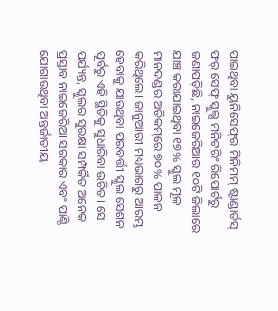ପାଇଥିବା ୟୁନିସେଫ୍‌ର ମିନିମମ୍‌ ଷ୍ଟାଣ୍ଡାର୍ଡସ୍‌ ଫର୍‌ ସେଫ୍‌ ସ୍କୁଲ୍ସ ମନିଟରିଂ ରିପୋର୍ଟରୁ ଜଣାପଡ଼ିଛି, ନାଇଜେରିଆର ୧୦ଟି ଜିଲାରେ ଯାଞ୍ଚ କରାଯାଇଥିବା ୧୭% ସ୍କୁଲ ମୂଳ ମାନଦଣ୍ଡର ଅତିକମ୍‌ରେ ୭୦% ପାଳନ କରିଥିଲେ। ଜାନୁଆରୀ ମଧ୍ୟଭାଗରୁ ଆରମ୍ଭ ହେବାକୁ ଯାଉଥିବା ପରବର୍ତ୍ତୀ ସ୍କୁଲ ସେଶନ ପୂର୍ବରୁ ଏହି ସ୍ଥିତିକୁ ସୁଧାରିବା ଉଚିତ। ସେ ପର୍ଯ୍ୟନ୍ତ, ସ୍କୁଲର ସୁରକ୍ଷା ସମ୍ପର୍କିତ ଅନେକ ପ୍ରସ୍ତାବ ନାଇଜେରିଆ ସରକାର ଏବଂ ପାଣ୍ଠି ଯୋଗାଉଥିବା ଅନ୍ତର୍ଜାତୀୟ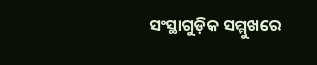ସଂସ୍ଥାଗୁଡ଼ିକ ସମ୍ମୁଖରେ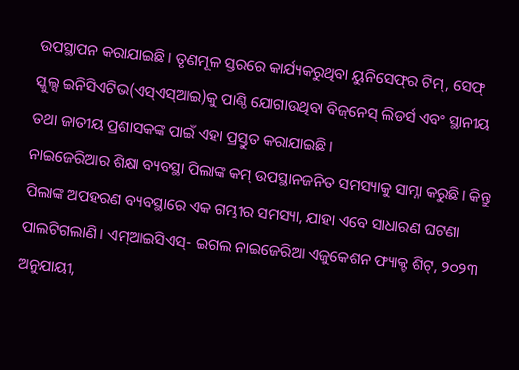ଉପସ୍ଥାପନ କରାଯାଇଛି। ତୃଣମୂଳ ସ୍ତରରେ କାର୍ଯ୍ୟକରୁଥିବା ୟୁନିସେଫ୍‌ର ଟିମ୍‌, ସେଫ୍‌ ସ୍କୁଲ୍ସ ଇନିସିଏଟିଭ(ଏସ୍‌ଏସ୍‌ଆଇ)କୁ ପାଣ୍ଠି ଯୋଗାଉଥିବା ବିଜ୍‌ନେସ୍‌ ଲିଡର୍ସ ଏବଂ ସ୍ଥାନୀୟ ତଥା ଜାତୀୟ ପ୍ରଶାସକଙ୍କ ପାଇଁ ଏହା ପ୍ରସ୍ତୁତ କରାଯାଇଛି।
ନାଇଜେରିଆର ଶିକ୍ଷା ବ୍ୟବସ୍ଥା ପିଲାଙ୍କ କମ୍‌ ଉପସ୍ଥାନଜନିତ ସମସ୍ୟାକୁ ସାମ୍ନା କରୁଛି। କିନ୍ତୁ ପିଲାଙ୍କ ଅପହରଣ ବ୍ୟବସ୍ଥାରେ ଏକ ଗମ୍ଭୀର ସମସ୍ୟା, ଯାହା ଏବେ ସାଧାରଣ ଘଟଣା ପାଲଟିଗଲାଣି। ଏମ୍‌ଆଇସିଏସ୍‌- ଇଗଲ ନାଇଜେରିଆ ଏଜୁକେଶନ ଫ୍ୟାକ୍ଟ ଶିଟ୍‌, ୨୦୨୩ ଅନୁଯାୟୀ,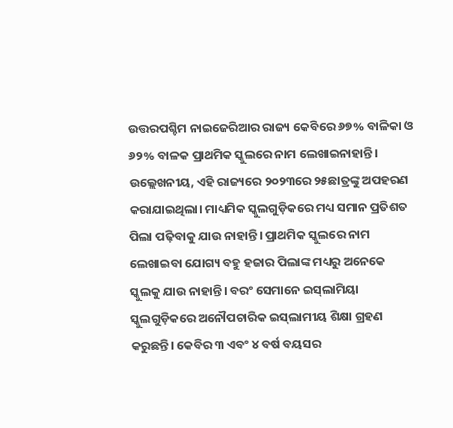ଉତ୍ତରପଶ୍ଚିମ ନାଇଜେରିଆର ରାଜ୍ୟ କେବିରେ ୬୭% ବାଳିକା ଓ ୬୨% ବାଳକ ପ୍ରାଥମିକ ସ୍କୁଲରେ ନାମ ଲେଖାଇନାହାନ୍ତି। ଉଲ୍ଲେଖନୀୟ, ଏହି ରାଜ୍ୟରେ ୨୦୨୩ରେ ୨୫ଛାତ୍ରଙ୍କୁ ଅପହରଣ କରାଯାଇଥିଲା। ମାଧ୍ୟମିକ ସ୍କୁଲଗୁଡ଼ିକରେ ମଧ୍ୟ ସମାନ ପ୍ରତିଶତ ପିଲା ପଢ଼ିବାକୁ ଯାଉ ନାହାନ୍ତି। ପ୍ରାଥମିକ ସ୍କୁଲରେ ନାମ ଲେଖାଇବା ଯୋଗ୍ୟ ବହୁ ହଜାର ପିଲାଙ୍କ ମଧ୍ୟରୁ ଅନେକେ ସ୍କୁଲକୁ ଯାଉ ନାହାନ୍ତି। ବରଂ ସେମାନେ ଇସ୍‌ଲାମିୟା ସ୍କୁଲଗୁଡ଼ିକରେ ଅନୌପଚାରିକ ଇସ୍‌ଲାମୀୟ ଶିକ୍ଷା ଗ୍ରହଣ କରୁଛନ୍ତି। କେବିର ୩ ଏବଂ ୪ ବର୍ଷ ବୟସର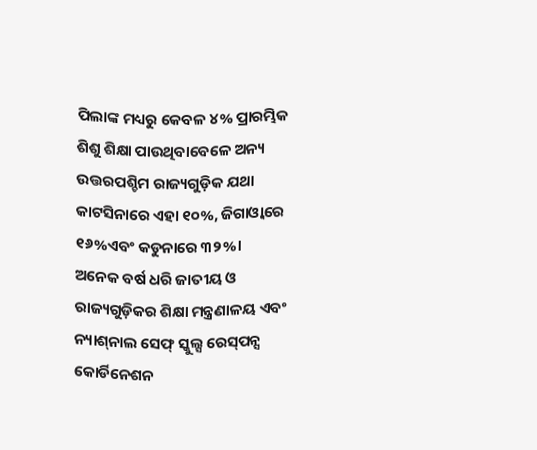ପିଲାଙ୍କ ମଧ୍ୟରୁ କେବଳ ୪% ପ୍ରାରମ୍ଭିକ ଶିଶୁ ଶିକ୍ଷା ପାଉଥିବାବେଳେ ଅନ୍ୟ ଉତ୍ତରପଶ୍ଚିମ ରାଜ୍ୟଗୁଡ଼ିକ ଯଥା କାଟସିନାରେ ଏହା ୧୦%, ଜିଗାଓ୍ବାରେ ୧୬%ଏବଂ କଡୁନାରେ ୩୨%।
ଅନେକ ବର୍ଷ ଧରି ଜାତୀୟ ଓ ରାଜ୍ୟଗୁଡ଼ିକର ଶିକ୍ଷା ମନ୍ତ୍ରଣାଳୟ ଏବଂ ନ୍ୟାଶ୍‌ନାଲ ସେଫ୍‌ ସ୍କୁଲ୍ସ ରେସ୍‌ପନ୍ସ କୋର୍ଡିନେଶନ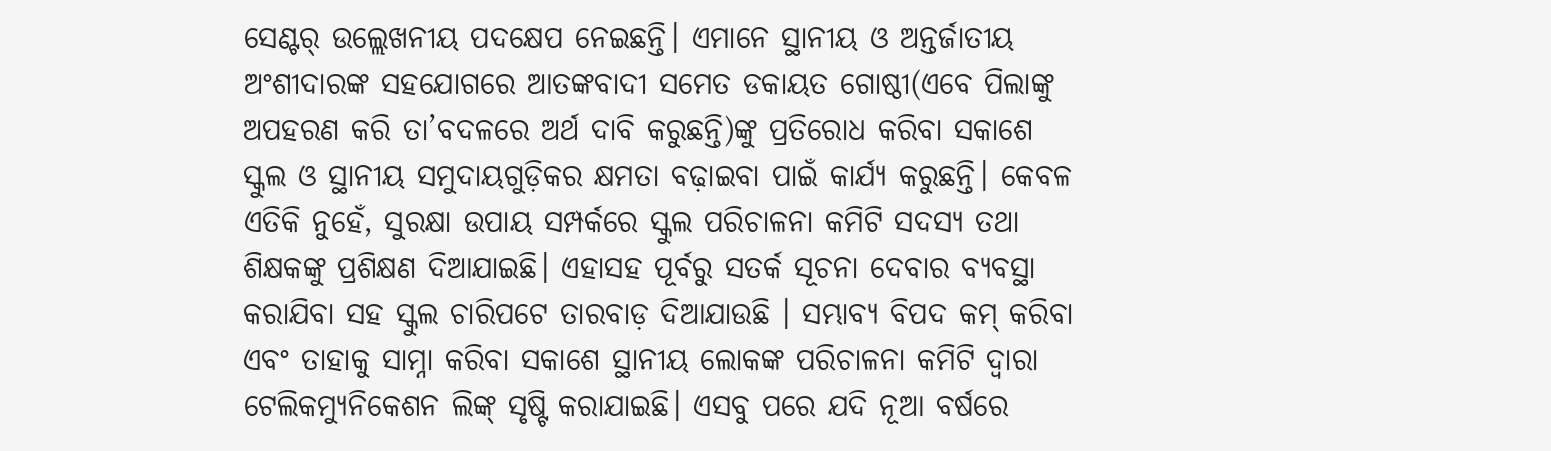ସେଣ୍ଟର୍‌ ଉଲ୍ଲେଖନୀୟ ପଦକ୍ଷେପ ନେଇଛନ୍ତି। ଏମାନେ ସ୍ଥାନୀୟ ଓ ଅନ୍ତର୍ଜାତୀୟ ଅଂଶୀଦାରଙ୍କ ସହଯୋଗରେ ଆତଙ୍କବାଦୀ ସମେତ ଡକାୟତ ଗୋଷ୍ଠୀ(ଏବେ ପିଲାଙ୍କୁ ଅପହରଣ କରି ତା’ବଦଳରେ ଅର୍ଥ ଦାବି କରୁଛନ୍ତି)ଙ୍କୁ ପ୍ରତିରୋଧ କରିବା ସକାଶେ ସ୍କୁଲ ଓ ସ୍ଥାନୀୟ ସମୁଦାୟଗୁଡ଼ିକର କ୍ଷମତା ବଢ଼ାଇବା ପାଇଁ କାର୍ଯ୍ୟ କରୁଛନ୍ତି। କେବଳ ଏତିକି ନୁହେଁ, ସୁରକ୍ଷା ଉପାୟ ସମ୍ପର୍କରେ ସ୍କୁଲ ପରିଚାଳନା କମିଟି ସଦସ୍ୟ ତଥା ଶିକ୍ଷକଙ୍କୁ ପ୍ରଶିକ୍ଷଣ ଦିଆଯାଇଛି। ଏହାସହ ପୂର୍ବରୁ ସତର୍କ ସୂଚନା ଦେବାର ବ୍ୟବସ୍ଥା କରାଯିବା ସହ ସ୍କୁଲ ଚାରିପଟେ ତାରବାଡ଼ ଦିଆଯାଉଛି । ସମ୍ଭାବ୍ୟ ବିପଦ କମ୍‌ କରିବା ଏବଂ ତାହାକୁ ସାମ୍ନା କରିବା ସକାଶେ ସ୍ଥାନୀୟ ଲୋକଙ୍କ ପରିଚାଳନା କମିଟି ଦ୍ୱାରା ଟେଲିକମ୍ୟୁନିକେଶନ ଲିଙ୍କ୍‌ ସୃଷ୍ଟି କରାଯାଇଛି। ଏସବୁ ପରେ ଯଦି ନୂଆ ବର୍ଷରେ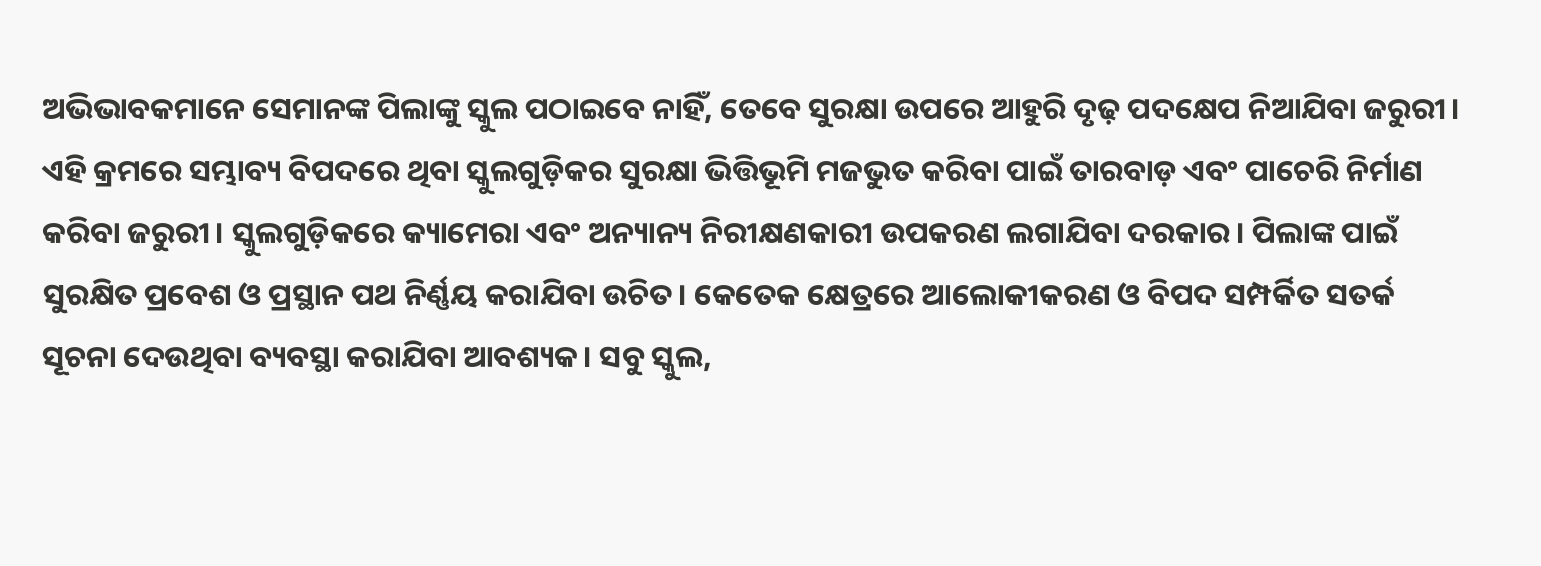ଅଭିଭାବକମାନେ ସେମାନଙ୍କ ପିଲାଙ୍କୁ ସ୍କୁଲ ପଠାଇବେ ନାହିଁ, ତେବେ ସୁରକ୍ଷା ଉପରେ ଆହୁରି ଦୃଢ଼ ପଦକ୍ଷେପ ନିଆଯିବା ଜରୁରୀ। ଏହି କ୍ରମରେ ସମ୍ଭାବ୍ୟ ବିପଦରେ ଥିବା ସ୍କୁଲଗୁଡ଼ିକର ସୁରକ୍ଷା ଭିତ୍ତିଭୂମି ମଜଭୁତ କରିବା ପାଇଁ ତାରବାଡ଼ ଏବଂ ପାଚେରି ନିର୍ମାଣ କରିବା ଜରୁରୀ। ସ୍କୁଲଗୁଡ଼ିକରେ କ୍ୟାମେରା ଏବଂ ଅନ୍ୟାନ୍ୟ ନିରୀକ୍ଷଣକାରୀ ଉପକରଣ ଲଗାଯିବା ଦରକାର। ପିଲାଙ୍କ ପାଇଁ ସୁରକ୍ଷିତ ପ୍ରବେଶ ଓ ପ୍ରସ୍ଥାନ ପଥ ନିର୍ଣ୍ଣୟ କରାଯିବା ଉଚିତ। କେତେକ କ୍ଷେତ୍ରରେ ଆଲୋକୀକରଣ ଓ ବିପଦ ସମ୍ପର୍କିତ ସତର୍କ ସୂଚନା ଦେଉଥିବା ବ୍ୟବସ୍ଥା କରାଯିବା ଆବଶ୍ୟକ। ସବୁ ସ୍କୁଲ,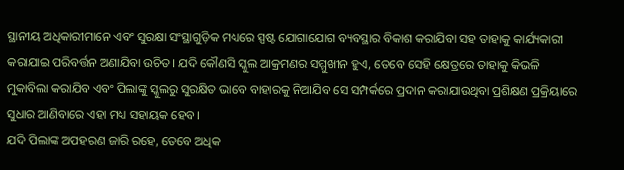ସ୍ଥାନୀୟ ଅଧିକାରୀମାନେ ଏବଂ ସୁରକ୍ଷା ସଂସ୍ଥାଗୁଡ଼ିକ ମଧ୍ୟରେ ସ୍ପଷ୍ଟ ଯୋଗାଯୋଗ ବ୍ୟବସ୍ଥାର ବିକାଶ କରାଯିବା ସହ ତାହାକୁ କାର୍ଯ୍ୟକାରୀ କରାଯାଇ ପରିବର୍ତ୍ତନ ଅଣାଯିବା ଉଚିତ। ଯଦି କୌଣସି ସ୍କୁଲ ଆକ୍ରମଣର ସମ୍ମୁଖୀନ ହୁଏ, ତେବେ ସେହି କ୍ଷେତ୍ରରେ ତାହାକୁ କିଭଳି ମୁକାବିଲା କରାଯିବ ଏବଂ ପିଲାଙ୍କୁ ସ୍କୁଲରୁ ସୁରକ୍ଷିତ ଭାବେ ବାହାରକୁ ନିଆଯିବ ସେ ସମ୍ପର୍କରେ ପ୍ରଦାନ କରାଯାଉଥିବା ପ୍ରଶିକ୍ଷଣ ପ୍ରକ୍ରିୟାରେ ସୁଧାର ଆଣିବାରେ ଏହା ମଧ୍ୟ ସହାୟକ ହେବ।
ଯଦି ପିଲାଙ୍କ ଅପହରଣ ଜାରି ରହେ, ତେବେ ଅଧିକ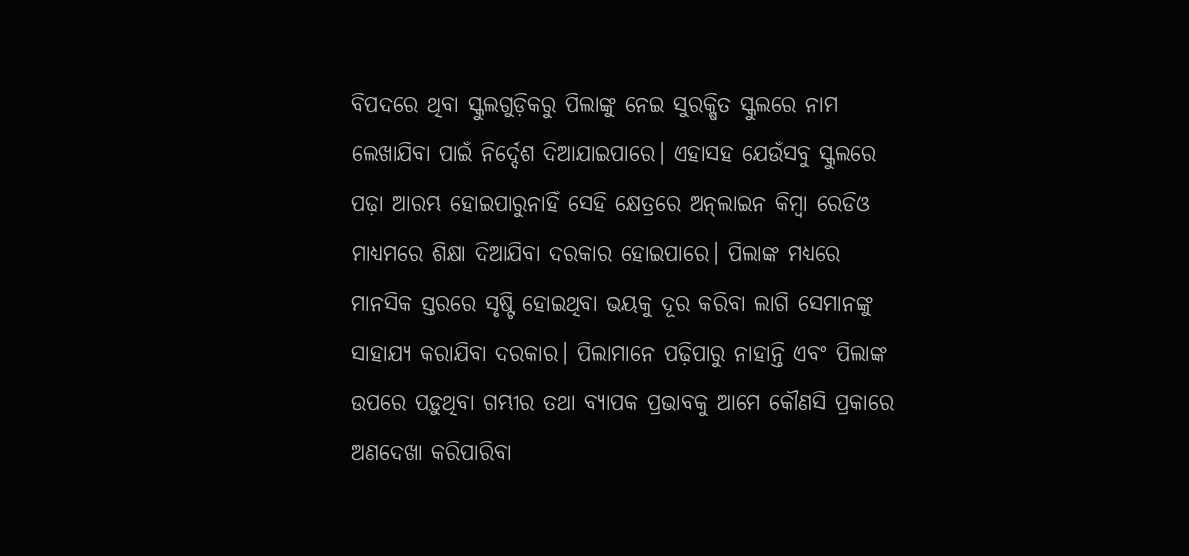ବିପଦରେ ଥିବା ସ୍କୁଲଗୁଡ଼ିକରୁ ପିଲାଙ୍କୁ ନେଇ ସୁରକ୍ଷିତ ସ୍କୁଲରେ ନାମ ଲେଖାଯିବା ପାଇଁ ନିର୍ଦ୍ଦେଶ ଦିଆଯାଇପାରେ। ଏହାସହ ଯେଉଁସବୁ ସ୍କୁଲରେ ପଢ଼ା ଆରମ୍ଭ ହୋଇପାରୁନାହିଁ ସେହି କ୍ଷେତ୍ରରେ ଅନ୍‌ଲାଇନ କିମ୍ବା ରେଡିଓ ମାଧ୍ୟମରେ ଶିକ୍ଷା ଦିଆଯିବା ଦରକାର ହୋଇପାରେ। ପିଲାଙ୍କ ମଧ୍ୟରେ ମାନସିକ ସ୍ତରରେ ସୃଷ୍ଟି ହୋଇଥିବା ଭୟକୁ ଦୂର କରିବା ଲାଗି ସେମାନଙ୍କୁ ସାହାଯ୍ୟ କରାଯିବା ଦରକାର। ପିଲାମାନେ ପଢ଼ିପାରୁ ନାହାନ୍ତି ଏବଂ ପିଲାଙ୍କ ଉପରେ ପଡ଼ୁଥିବା ଗମ୍ଭୀର ତଥା ବ୍ୟାପକ ପ୍ରଭାବକୁ ଆମେ କୌଣସି ପ୍ରକାରେ ଅଣଦେଖା କରିପାରିବା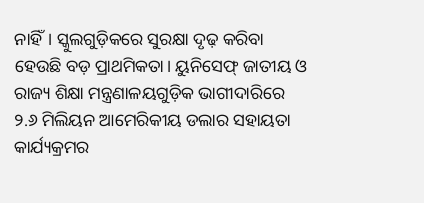ନାହିଁ। ସ୍କୁଲଗୁଡ଼ିକରେ ସୁରକ୍ଷା ଦୃଢ଼ କରିବା ହେଉଛି ବଡ଼ ପ୍ରାଥମିକତା। ୟୁନିସେଫ୍‌ ଜାତୀୟ ଓ ରାଜ୍ୟ ଶିକ୍ଷା ମନ୍ତ୍ରଣାଳୟଗୁଡ଼ିକ ଭାଗୀଦାରିରେ ୨.୬ ମିଲିୟନ ଆମେରିକୀୟ ଡଲାର ସହାୟତା କାର୍ଯ୍ୟକ୍ରମର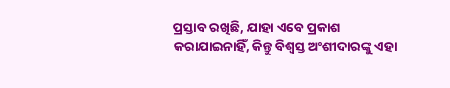ପ୍ରସ୍ତାବ ରଖିଛି, ଯାହା ଏବେ ପ୍ରକାଶ କରାଯାଇନାହିଁ, କିନ୍ତୁ ବିଶ୍ୱସ୍ତ ଅଂଶୀଦାରଙ୍କୁ ଏହା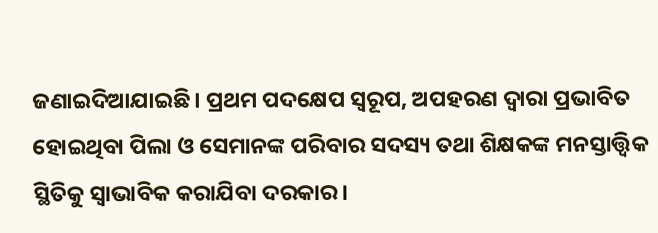ଜଣାଇଦିଆଯାଇଛି। ପ୍ରଥମ ପଦକ୍ଷେପ ସ୍ବରୂପ, ଅପହରଣ ଦ୍ୱାରା ପ୍ରଭାବିତ ହୋଇଥିବା ପିଲା ଓ ସେମାନଙ୍କ ପରିବାର ସଦସ୍ୟ ତଥା ଶିକ୍ଷକଙ୍କ ମନସ୍ତାତ୍ତ୍ୱିକ ସ୍ଥିତିକୁ ସ୍ବାଭାବିକ କରାଯିବା ଦରକାର।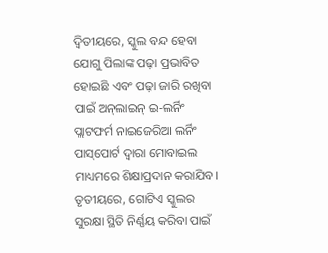ଦ୍ୱିତୀୟରେ, ସ୍କୁଲ ବନ୍ଦ ହେବା ଯୋଗୁ ପିଲାଙ୍କ ପଢ଼ା ପ୍ରଭାବିତ ହୋଇଛି ଏବଂ ପଢ଼ା ଜାରି ରଖିବା ପାଇଁ ଅନ୍‌ଲାଇନ୍‌ ଇ-ଲର୍ନିଂ ପ୍ଲାଟଫର୍ମ ନାଇଜେରିଆ ଲର୍ନିଂ ପାସ୍‌ପୋର୍ଟ ଦ୍ୱାରା ମୋବାଇଲ ମାଧ୍ୟମରେ ଶିକ୍ଷାପ୍ରଦାନ କରାଯିବ। ତୃତୀୟରେ, ଗୋଟିଏ ସ୍କୁଲର ସୁରକ୍ଷା ସ୍ଥିତି ନିର୍ଣ୍ଣୟ କରିବା ପାଇଁ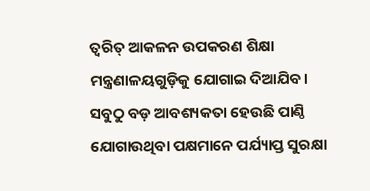ତ୍ୱରିତ୍‌ ଆକଳନ ଉପକରଣ ଶିକ୍ଷା ମନ୍ତ୍ରଣାଳୟଗୁଡ଼ିକୁ ଯୋଗାଇ ଦିଆଯିବ।
ସବୁଠୁ ବଡ଼ ଆବଶ୍ୟକତା ହେଉଛି ପାଣ୍ଠି ଯୋଗାଉଥିବା ପକ୍ଷମାନେ ପର୍ଯ୍ୟାପ୍ତ ସୁରକ୍ଷା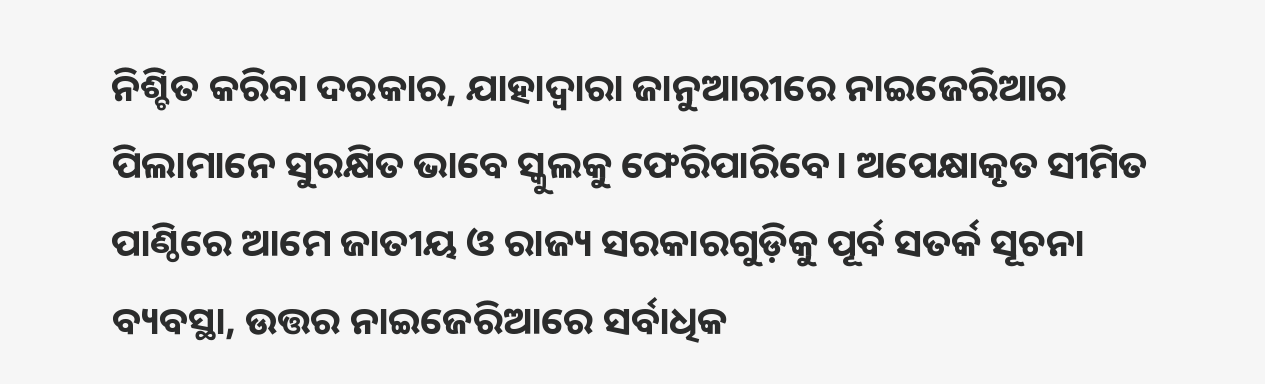ନିଶ୍ଚିତ କରିବା ଦରକାର, ଯାହାଦ୍ୱାରା ଜାନୁଆରୀରେ ନାଇଜେରିଆର ପିଲାମାନେ ସୁରକ୍ଷିତ ଭାବେ ସ୍କୁଲକୁ ଫେରିପାରିବେ। ଅପେକ୍ଷାକୃତ ସୀମିତ ପାଣ୍ଠିରେ ଆମେ ଜାତୀୟ ଓ ରାଜ୍ୟ ସରକାରଗୁଡ଼ିକୁ ପୂର୍ବ ସତର୍କ ସୂଚନା ବ୍ୟବସ୍ଥା, ଉତ୍ତର ନାଇଜେରିଆରେ ସର୍ବାଧିକ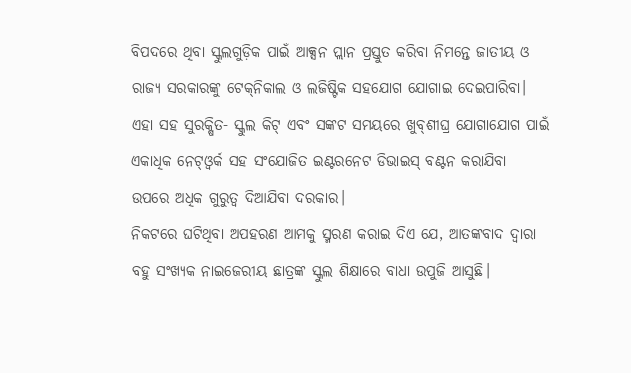ବିପଦରେ ଥିବା ସ୍କୁଲଗୁଡ଼ିକ ପାଇଁ ଆକ୍ସନ ପ୍ଲାନ ପ୍ରସ୍ତୁତ କରିବା ନିମନ୍ତେ ଜାତୀୟ ଓ ରାଜ୍ୟ ସରକାରଙ୍କୁ ଟେକ୍‌ନିକାଲ ଓ ଲଜିଷ୍ଟିକ ସହଯୋଗ ଯୋଗାଇ ଦେଇପାରିବା। ଏହା ସହ ସୁରକ୍ଷିତ- ସ୍କୁଲ କିଟ୍‌ ଏବଂ ସଙ୍କଟ ସମୟରେ ଖୁବ୍‌ଶୀଘ୍ର ଯୋଗାଯୋଗ ପାଇଁ ଏକାଧିକ ନେଟ୍‌ଓ୍ବର୍କ ସହ ସଂଯୋଜିତ ଇଣ୍ଟରନେଟ ଡିଭାଇସ୍‌ ବଣ୍ଟନ କରାଯିବା ଉପରେ ଅଧିକ ଗୁରୁତ୍ୱ ଦିଆଯିବା ଦରକାର।
ନିକଟରେ ଘଟିଥିବା ଅପହରଣ ଆମକୁ ସ୍ମରଣ କରାଇ ଦିଏ ଯେ, ଆତଙ୍କବାଦ ଦ୍ୱାରା ବହୁ ସଂଖ୍ୟକ ନାଇଜେରୀୟ ଛାତ୍ରଙ୍କ ସ୍କୁଲ ଶିକ୍ଷାରେ ବାଧା ଉପୁଜି ଆସୁଛି।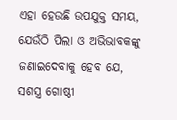ଏହା ହେଉଛି ଉପଯୁକ୍ତ ସମୟ, ଯେଉଁଠି ପିଲା ଓ ଅଭିଭାବକଙ୍କୁ ଜଣାଇଦେବାକୁ ହେବ ଯେ, ସଶସ୍ତ୍ର ଗୋଷ୍ଠୀ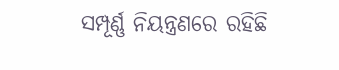ସମ୍ପୂର୍ଣ୍ଣ ନିୟନ୍ତ୍ରଣରେ ରହିଛି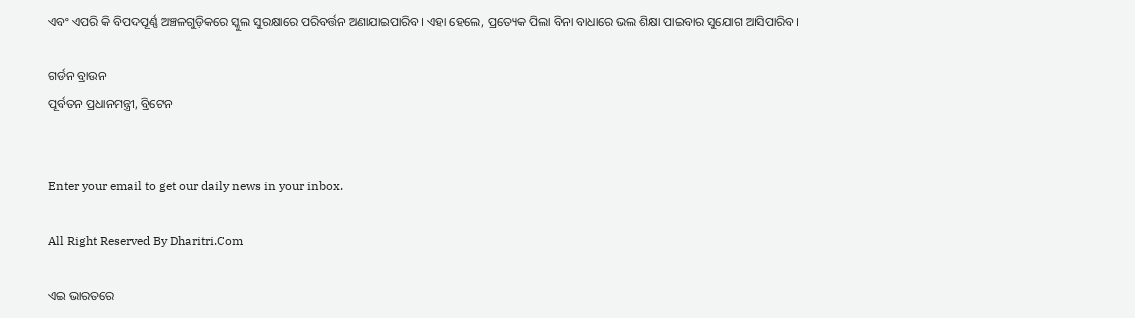ଏବଂ ଏପରି କି ବିପଦପୂର୍ଣ୍ଣ ଅଞ୍ଚଳଗୁଡ଼ିକରେ ସ୍କୁଲ ସୁରକ୍ଷାରେ ପରିବର୍ତ୍ତନ ଅଣାଯାଇପାରିବ। ଏହା ହେଲେ, ପ୍ରତ୍ୟେକ ପିଲା ବିନା ବାଧାରେ ଭଲ ଶିକ୍ଷା ପାଇବାର ସୁଯୋଗ ଆସିପାରିବ।

ଗର୍ଡନ ବ୍ରାଉନ
ପୂର୍ବତନ ପ୍ରଧାନମନ୍ତ୍ରୀ, ବ୍ରିଟେନ


Enter your email to get our daily news in your inbox.

All Right Reserved By Dharitri.Com

ଏଇ ଭାରତରେ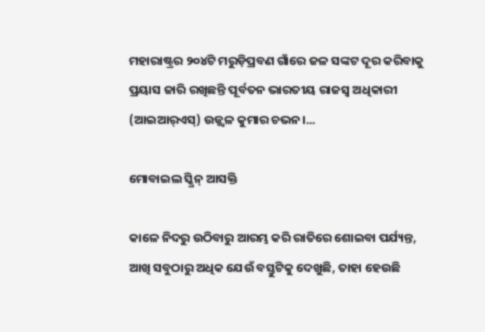ମହାରାଷ୍ଟ୍ରର ୨୦୪ଟି ମରୁଡ଼ିପ୍ରବଣ ଗାଁରେ ଜଳ ସଙ୍କଟ ଦୂର କରିବାକୁ ପ୍ରୟାସ ଜାରି ରଖିଛନ୍ତି ପୂର୍ବତନ ଭାରତୀୟ ରାଜସ୍ବ ଅଧିକାରୀ (ଆଇଆର୍‌ଏସ୍‌) ଉଜ୍ଜ୍ୱଳ କୁମାର ଚଭନ।...

ମୋବାଇଲ ସ୍କ୍ରିନ୍‌ ଆସକ୍ତି

କାଳେ ନିଦରୁ ଉଠିବାରୁ ଆରମ୍ଭ କରି ରାତିରେ ଶୋଇବା ପର୍ଯ୍ୟନ୍ତ, ଆଖି ସବୁଠାରୁ ଅଧିକ ଯେଉଁ ବସ୍ତୁଟିକୁ ଦେଖୁଛି, ତାହା ହେଉଛି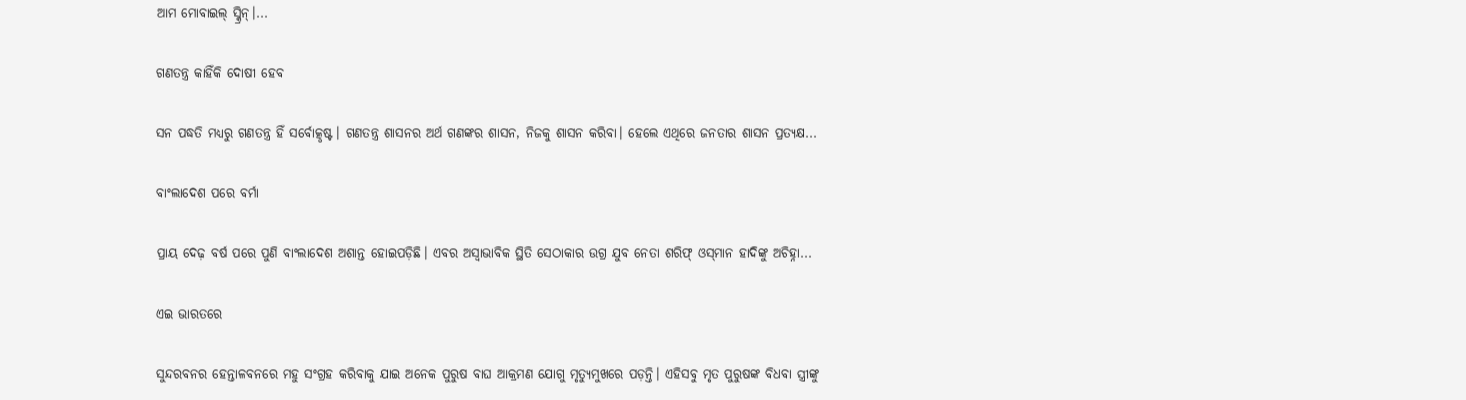ଆମ ମୋବାଇଲ୍‌ ସ୍କ୍ରିନ୍‌।...

ଗଣତନ୍ତ୍ର କାହିଁକି ଦୋଷୀ ହେବ

ସନ ପଦ୍ଧତି ମଧ୍ୟରୁ ଗଣତନ୍ତ୍ର ହିଁ ସର୍ବୋତ୍କୃଷ୍ଟ। ଗଣତନ୍ତ୍ର ଶାସନର ଅର୍ଥ ଗଣଙ୍କର ଶାସନ, ନିଜକୁ ଶାସନ କରିବା। ହେଲେ ଏଥିରେ ଜନତାର ଶାସନ ପ୍ରତ୍ୟକ୍ଷ...

ବାଂଲାଦେଶ ପରେ ବର୍ମା

ପ୍ରାୟ ଦେଢ଼ ବର୍ଷ ପରେ ପୁଣି ବାଂଲାଦେଶ ଅଶାନ୍ତ ହୋଇପଡ଼ିଛି। ଏବର ଅସ୍ବାଭାବିକ ସ୍ଥିତି ସେଠାକାର ଉଗ୍ର ଯୁବ ନେତା ଶରିଫ୍‌ ଓସ୍‌ମାନ ହାଦିଙ୍କୁ ଅଚିହ୍ନା...

ଏଇ ଭାରତରେ

ସୁନ୍ଦରବନର ହେନ୍ତାଳବନରେ ମହୁ ସଂଗ୍ରହ କରିବାକୁ ଯାଇ ଅନେକ ପୁରୁଷ ବାଘ ଆକ୍ରମଣ ଯୋଗୁ ମୃତ୍ୟୁମୁଖରେ ପଡ଼ନ୍ତି। ଏହିସବୁ ମୃତ ପୁରୁଷଙ୍କ ବିଧବା ସ୍ତ୍ରୀଙ୍କୁ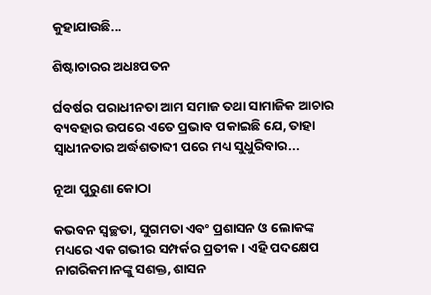କୁହାଯାଉଛି...

ଶିଷ୍ଟାଚାରର ଅଧଃପତନ

ର୍ଘବର୍ଷର ପରାଧୀନତା ଆମ ସମାଜ ତଥା ସାମାଜିକ ଆଚାର ବ୍ୟବହାର ଉପରେ ଏତେ ପ୍ରଭାବ ପକାଇଛି ଯେ, ତାହା ସ୍ୱାଧୀନତାର ଅର୍ଦ୍ଧଶତାବ୍ଦୀ ପରେ ମଧ୍ୟ ସୁଧୁରିବାର...

ନୂଆ ପୁରୁଣା କୋଠା

କଭବନ ସ୍ୱଚ୍ଛତା, ସୁଗମତା ଏବଂ ପ୍ରଶାସନ ଓ ଲୋକଙ୍କ ମଧ୍ୟରେ ଏକ ଗଭୀର ସମ୍ପର୍କର ପ୍ରତୀକ। ଏହି ପଦକ୍ଷେପ ନାଗରିକମାନଙ୍କୁ ସଶକ୍ତ, ଶାସନ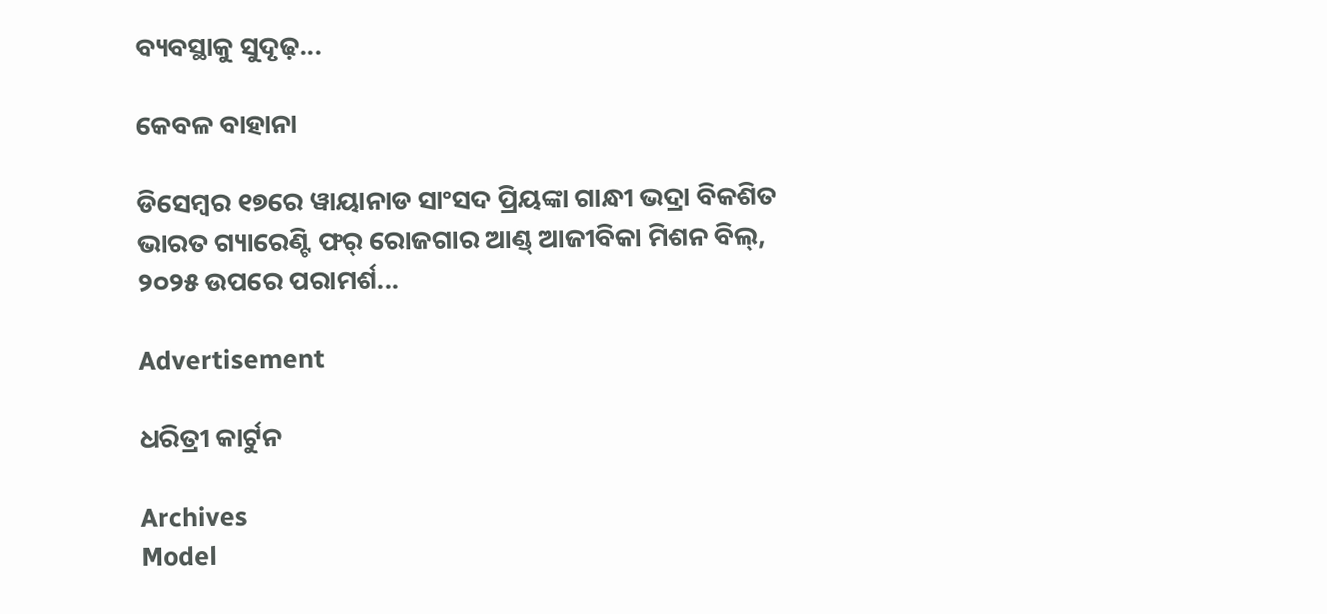ବ୍ୟବସ୍ଥାକୁ ସୁଦୃଢ଼...

କେବଳ ବାହାନା

ଡିସେମ୍ୱର ୧୭ରେ ୱାୟାନାଡ ସାଂସଦ ପ୍ରିୟଙ୍କା ଗାନ୍ଧୀ ଭଦ୍ରା ବିକଶିତ ଭାରତ ଗ୍ୟାରେଣ୍ଟି ଫର୍‌ ରୋଜଗାର ଆଣ୍ଡ୍‌ ଆଜୀବିକା ମିଶନ ବିଲ୍‌, ୨୦୨୫ ଉପରେ ପରାମର୍ଶ...

Advertisement

ଧରିତ୍ରୀ କାର୍ଟୁନ

Archives
Model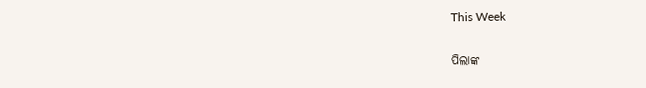This Week

ପିଲାଙ୍କ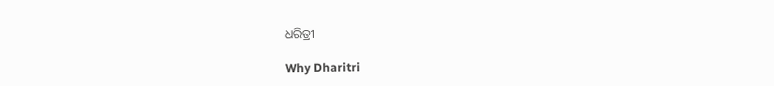ଧରିତ୍ରୀ

Why Dharitri